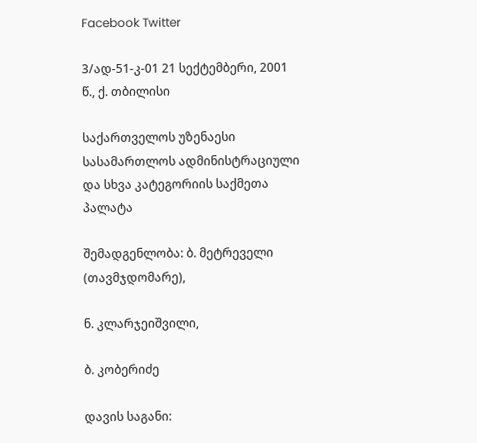Facebook Twitter

3/ად-51-კ-01 21 სექტემბერი, 2001 წ., ქ. თბილისი

საქართველოს უზენაესი სასამართლოს ადმინისტრაციული და სხვა კატეგორიის საქმეთა პალატა

შემადგენლობა: ბ. მეტრეველი (თავმჯდომარე),

ნ. კლარჯეიშვილი,

ბ. კობერიძე

დავის საგანი: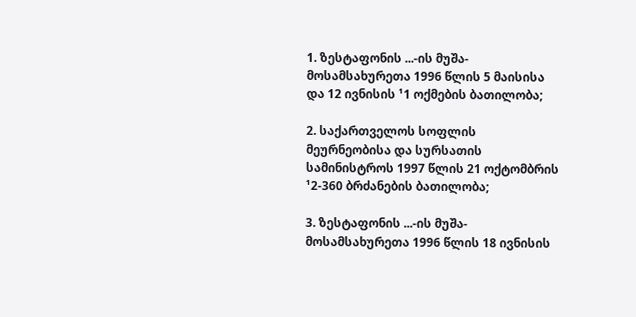1. ზესტაფონის ...-ის მუშა-მოსამსახურეთა 1996 წლის 5 მაისისა და 12 ივნისის ¹1 ოქმების ბათილობა;

2. საქართველოს სოფლის მეურნეობისა და სურსათის სამინისტროს 1997 წლის 21 ოქტომბრის ¹2-360 ბრძანების ბათილობა;

3. ზესტაფონის ...-ის მუშა-მოსამსახურეთა 1996 წლის 18 ივნისის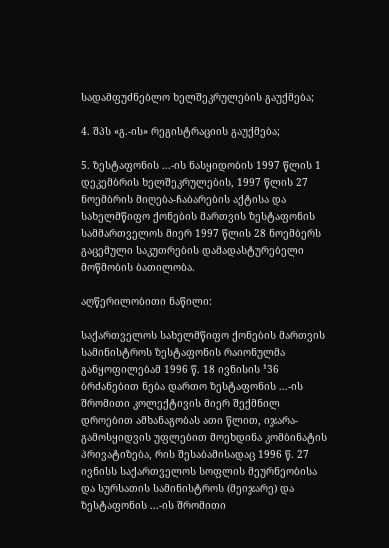სადამფუძნებლო ხელშეკრულების გაუქმება;

4. შპს «გ.-ის» რეგისტრაციის გაუქმება;

5. ზესტაფონის ...-ის ნასყიდობის 1997 წლის 1 დეკემბრის ხელშეკრულების, 1997 წლის 27 ნოემბრის მიღება-ჩაბარების აქტისა და სახელმწიფო ქონების მართვის ზესტაფონის სამმართველოს მიერ 1997 წლის 28 ნოემბერს გაცემული საკუთრების დამადასტურებელი მოწმობის ბათილობა.

აღწერილობითი ნაწილი:

საქართველოს სახელმწიფო ქონების მართვის სამინისტროს ზესტაფონის რაიონულმა განყოფილებამ 1996 წ. 18 ივნისის ¹36 ბრძანებით ნება დართო ზესტაფონის ...-ის შრომითი კოლექტივის მიერ შექმნილ დროებით ამხანაგობას ათი წლით, იჯარა-გამოსყიდვის უფლებით მოეხდინა კომბინატის პრივატიზება, რის შესაბამისადაც 1996 წ. 27 ივნისს საქართველოს სოფლის მეურნეობისა და სურსათის სამინისტროს (მეიჯარე) და ზესტაფონის ...-ის შრომითი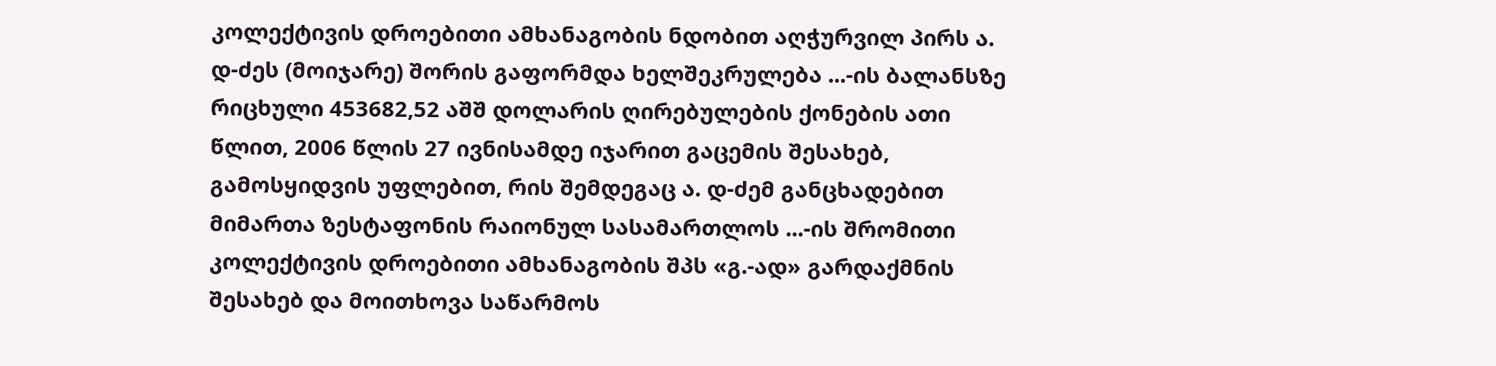კოლექტივის დროებითი ამხანაგობის ნდობით აღჭურვილ პირს ა. დ-ძეს (მოიჯარე) შორის გაფორმდა ხელშეკრულება ...-ის ბალანსზე რიცხული 453682,52 აშშ დოლარის ღირებულების ქონების ათი წლით, 2006 წლის 27 ივნისამდე იჯარით გაცემის შესახებ, გამოსყიდვის უფლებით, რის შემდეგაც ა. დ-ძემ განცხადებით მიმართა ზესტაფონის რაიონულ სასამართლოს ...-ის შრომითი კოლექტივის დროებითი ამხანაგობის შპს «გ.-ად» გარდაქმნის შესახებ და მოითხოვა საწარმოს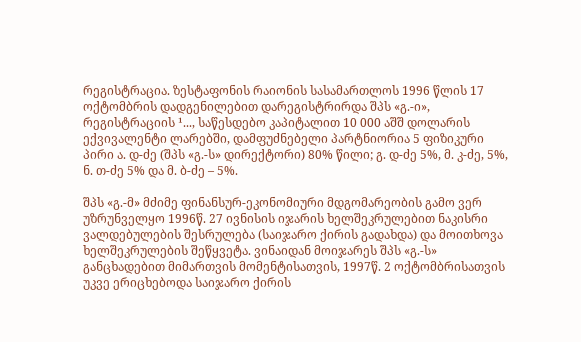რეგისტრაცია. ზესტაფონის რაიონის სასამართლოს 1996 წლის 17 ოქტომბრის დადგენილებით დარეგისტრირდა შპს «გ.-ი», რეგისტრაციის ¹..., საწესდებო კაპიტალით 10 000 აშშ დოლარის ექვივალენტი ლარებში, დამფუძნებელი პარტნიორია 5 ფიზიკური პირი ა. დ-ძე (შპს «გ.-ს» დირექტორი) 80% წილი; გ. დ-ძე 5%, მ. კ-ძე, 5%, ნ. თ-ძე 5% და მ. ბ-ძე – 5%.

შპს «გ.-მ» მძიმე ფინანსურ-ეკონომიური მდგომარეობის გამო ვერ უზრუნველყო 1996წ. 27 ივნისის იჯარის ხელშეკრულებით ნაკისრი ვალდებულების შესრულება (საიჯარო ქირის გადახდა) და მოითხოვა ხელშეკრულების შეწყვეტა. ვინაიდან მოიჯარეს შპს «გ.-ს» განცხადებით მიმართვის მომენტისათვის, 1997წ. 2 ოქტომბრისათვის უკვე ერიცხებოდა საიჯარო ქირის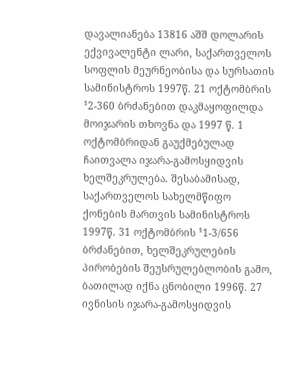დავალიანება 13816 აშშ დოლარის ექვივალენტი ლარი, საქართველოს სოფლის მეურნეობისა და სურსათის სამინისტროს 1997წ. 21 ოქტომბრის ¹2-360 ბრძანებით დაკმაყოფილდა მოიჯარის თხოვნა და 1997 წ. 1 ოქტომბრიდან გაუქმებულად ჩაითვალა იჯარა-გამოსყიდვის ხელშეკრულება. შესაბამისად, საქართველოს სახელმწიფო ქონების მართვის სამინისტროს 1997წ. 31 ოქტომბრის ¹1-3/656 ბრძანებით, ხელშეკრულების პირობების შეუსრულებლობის გამო, ბათილად იქნა ცნობილი 1996წ. 27 ივნისის იჯარა-გამოსყიდვის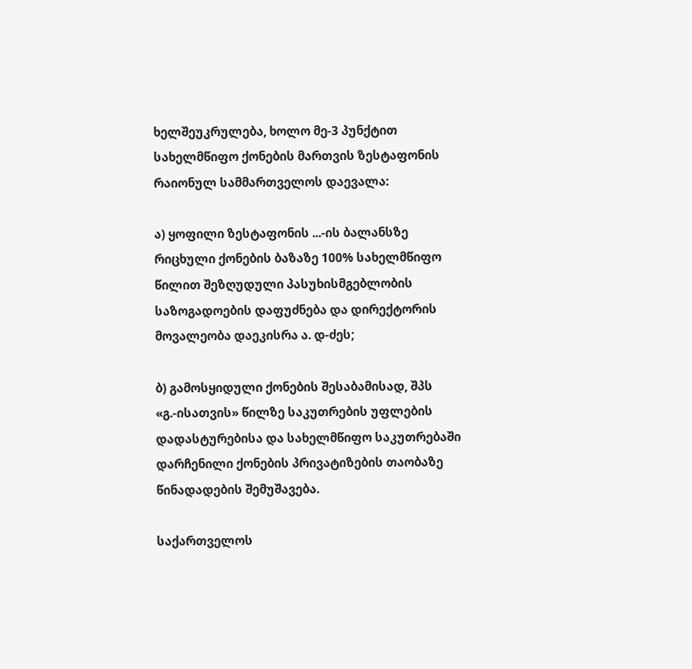ხელშეუკრულება, ხოლო მე-3 პუნქტით სახელმწიფო ქონების მართვის ზესტაფონის რაიონულ სამმართველოს დაევალა:

ა) ყოფილი ზესტაფონის ...-ის ბალანსზე რიცხული ქონების ბაზაზე 100% სახელმწიფო წილით შეზღუდული პასუხისმგებლობის საზოგადოების დაფუძნება და დირექტორის მოვალეობა დაეკისრა ა. დ-ძეს;

ბ) გამოსყიდული ქონების შესაბამისად, შპს «გ.-ისათვის» წილზე საკუთრების უფლების დადასტურებისა და სახელმწიფო საკუთრებაში დარჩენილი ქონების პრივატიზების თაობაზე წინადადების შემუშავება.

საქართველოს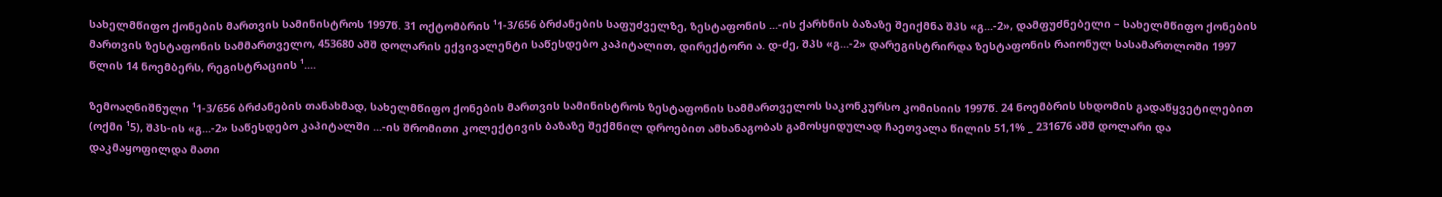სახელმწიფო ქონების მართვის სამინისტროს 1997წ. 31 ოქტომბრის ¹1-3/656 ბრძანების საფუძველზე, ზესტაფონის ...-ის ქარხნის ბაზაზე შეიქმნა შპს «გ...-2», დამფუძნებელი – სახელმწიფო ქონების მართვის ზესტაფონის სამმართველო, 453680 აშშ დოლარის ექვივალენტი საწესდებო კაპიტალით, დირექტორი ა. დ-ძე, შპს «გ...-2» დარეგისტრირდა ზესტაფონის რაიონულ სასამართლოში 1997 წლის 14 ნოემბერს, რეგისტრაციის ¹....

ზემოაღნიშნული ¹1-3/656 ბრძანების თანახმად, სახელმწიფო ქონების მართვის სამინისტროს ზესტაფონის სამმართველოს საკონკურსო კომისიის 1997წ. 24 ნოემბრის სხდომის გადაწყვეტილებით (ოქმი ¹5), შპს-ის «გ...-2» საწესდებო კაპიტალში ...-ის შრომითი კოლექტივის ბაზაზე შექმნილ დროებით ამხანაგობას გამოსყიდულად ჩაეთვალა წილის 51,1% _ 231676 აშშ დოლარი და დაკმაყოფილდა მათი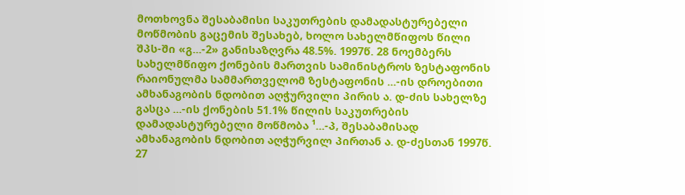მოთხოვნა შესაბამისი საკუთრების დამადასტურებელი მოწმობის გაცემის შესახებ, ხოლო სახელმწიფოს წილი შპს-ში «გ...-2» განისაზღვრა 48.5%. 1997წ. 28 ნოემბერს სახელმწიფო ქონების მართვის სამინისტროს ზესტაფონის რაიონულმა სამმართველომ ზესტაფონის ...-ის დროებითი ამხანაგობის ნდობით აღჭურვილი პირის ა. დ-ძის სახელზე გასცა ...-ის ქონების 51.1% წილის საკუთრების დამადასტურებელი მოწმობა ¹...-პ, შესაბამისად ამხანაგობის ნდობით აღჭურვილ პირთან ა. დ-ძესთან 1997წ. 27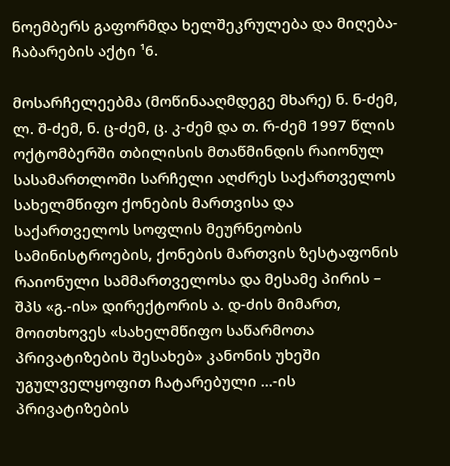ნოემბერს გაფორმდა ხელშეკრულება და მიღება-ჩაბარების აქტი ¹6.

მოსარჩელეებმა (მოწინააღმდეგე მხარე) ნ. ნ-ძემ, ლ. შ-ძემ, ნ. ც-ძემ, ც. კ-ძემ და თ. რ-ძემ 1997 წლის ოქტომბერში თბილისის მთაწმინდის რაიონულ სასამართლოში სარჩელი აღძრეს საქართველოს სახელმწიფო ქონების მართვისა და საქართველოს სოფლის მეურნეობის სამინისტროების, ქონების მართვის ზესტაფონის რაიონული სამმართველოსა და მესამე პირის – შპს «გ.-ის» დირექტორის ა. დ-ძის მიმართ, მოითხოვეს «სახელმწიფო საწარმოთა პრივატიზების შესახებ» კანონის უხეში უგულველყოფით ჩატარებული ...-ის პრივატიზების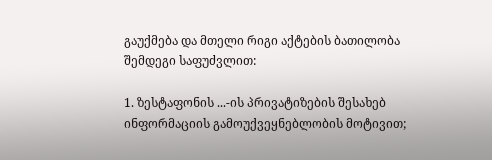გაუქმება და მთელი რიგი აქტების ბათილობა შემდეგი საფუძვლით:

1. ზესტაფონის ...-ის პრივატიზების შესახებ ინფორმაციის გამოუქვეყნებლობის მოტივით;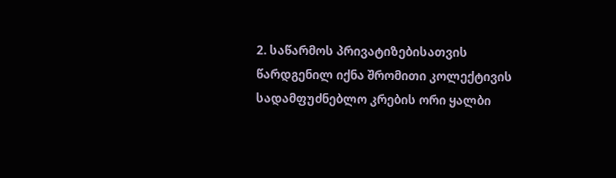2. საწარმოს პრივატიზებისათვის წარდგენილ იქნა შრომითი კოლექტივის სადამფუძნებლო კრების ორი ყალბი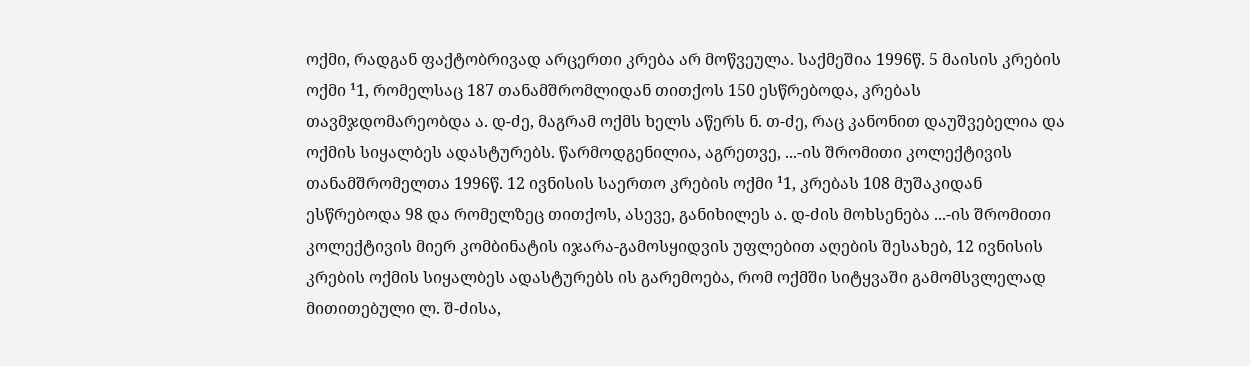ოქმი, რადგან ფაქტობრივად არცერთი კრება არ მოწვეულა. საქმეშია 1996წ. 5 მაისის კრების ოქმი ¹1, რომელსაც 187 თანამშრომლიდან თითქოს 150 ესწრებოდა, კრებას თავმჯდომარეობდა ა. დ-ძე, მაგრამ ოქმს ხელს აწერს ნ. თ-ძე, რაც კანონით დაუშვებელია და ოქმის სიყალბეს ადასტურებს. წარმოდგენილია, აგრეთვე, ...-ის შრომითი კოლექტივის თანამშრომელთა 1996წ. 12 ივნისის საერთო კრების ოქმი ¹1, კრებას 108 მუშაკიდან ესწრებოდა 98 და რომელზეც თითქოს, ასევე, განიხილეს ა. დ-ძის მოხსენება ...-ის შრომითი კოლექტივის მიერ კომბინატის იჯარა-გამოსყიდვის უფლებით აღების შესახებ, 12 ივნისის კრების ოქმის სიყალბეს ადასტურებს ის გარემოება, რომ ოქმში სიტყვაში გამომსვლელად მითითებული ლ. შ-ძისა,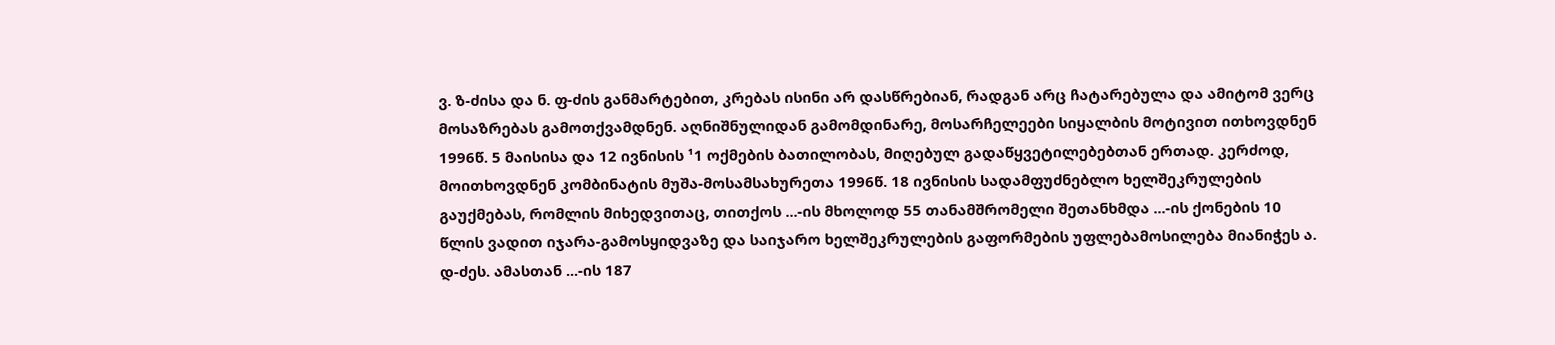ვ. ზ-ძისა და ნ. ფ-ძის განმარტებით, კრებას ისინი არ დასწრებიან, რადგან არც ჩატარებულა და ამიტომ ვერც მოსაზრებას გამოთქვამდნენ. აღნიშნულიდან გამომდინარე, მოსარჩელეები სიყალბის მოტივით ითხოვდნენ 1996წ. 5 მაისისა და 12 ივნისის ¹1 ოქმების ბათილობას, მიღებულ გადაწყვეტილებებთან ერთად. კერძოდ, მოითხოვდნენ კომბინატის მუშა-მოსამსახურეთა 1996წ. 18 ივნისის სადამფუძნებლო ხელშეკრულების გაუქმებას, რომლის მიხედვითაც, თითქოს ...-ის მხოლოდ 55 თანამშრომელი შეთანხმდა ...-ის ქონების 10 წლის ვადით იჯარა-გამოსყიდვაზე და საიჯარო ხელშეკრულების გაფორმების უფლებამოსილება მიანიჭეს ა. დ-ძეს. ამასთან ...-ის 187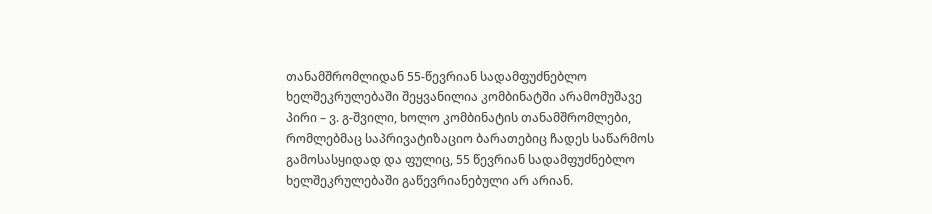თანამშრომლიდან 55-წევრიან სადამფუძნებლო ხელშეკრულებაში შეყვანილია კომბინატში არამომუშავე პირი – ვ. გ-შვილი, ხოლო კომბინატის თანამშრომლები, რომლებმაც საპრივატიზაციო ბარათებიც ჩადეს საწარმოს გამოსასყიდად და ფულიც, 55 წევრიან სადამფუძნებლო ხელშეკრულებაში გაწევრიანებული არ არიან.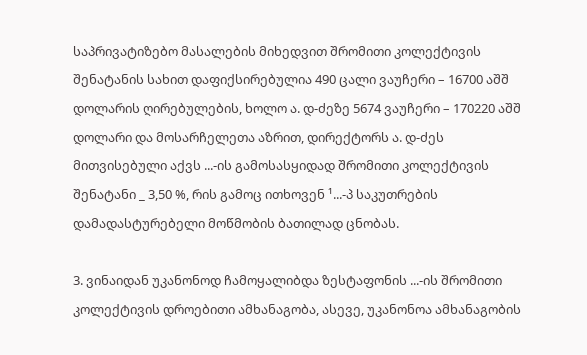საპრივატიზებო მასალების მიხედვით შრომითი კოლექტივის შენატანის სახით დაფიქსირებულია 490 ცალი ვაუჩერი – 16700 აშშ დოლარის ღირებულების, ხოლო ა. დ-ძეზე 5674 ვაუჩერი – 170220 აშშ დოლარი და მოსარჩელეთა აზრით, დირექტორს ა. დ-ძეს მითვისებული აქვს ...-ის გამოსასყიდად შრომითი კოლექტივის შენატანი _ 3,50 %, რის გამოც ითხოვენ ¹...-პ საკუთრების დამადასტურებელი მოწმობის ბათილად ცნობას.

3. ვინაიდან უკანონოდ ჩამოყალიბდა ზესტაფონის ...-ის შრომითი კოლექტივის დროებითი ამხანაგობა, ასევე, უკანონოა ამხანაგობის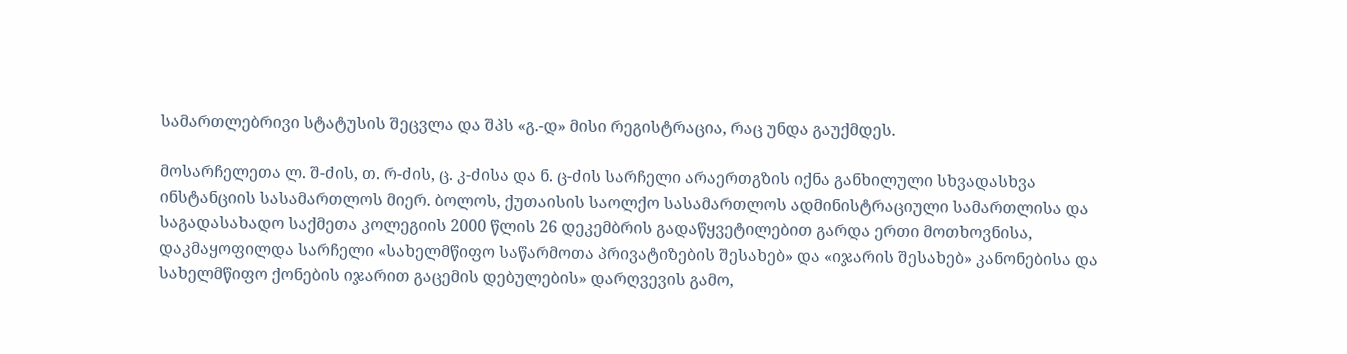სამართლებრივი სტატუსის შეცვლა და შპს «გ.-დ» მისი რეგისტრაცია, რაც უნდა გაუქმდეს.

მოსარჩელეთა ლ. შ-ძის, თ. რ-ძის, ც. კ-ძისა და ნ. ც-ძის სარჩელი არაერთგზის იქნა განხილული სხვადასხვა ინსტანციის სასამართლოს მიერ. ბოლოს, ქუთაისის საოლქო სასამართლოს ადმინისტრაციული სამართლისა და საგადასახადო საქმეთა კოლეგიის 2000 წლის 26 დეკემბრის გადაწყვეტილებით გარდა ერთი მოთხოვნისა, დაკმაყოფილდა სარჩელი «სახელმწიფო საწარმოთა პრივატიზების შესახებ» და «იჯარის შესახებ» კანონებისა და სახელმწიფო ქონების იჯარით გაცემის დებულების» დარღვევის გამო,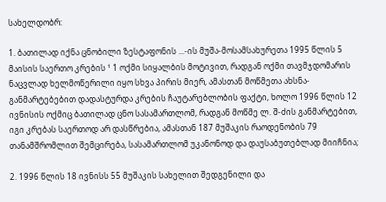სახელდობრ:

1. ბათილად იქნა ცნობილი ზესტაფონის ...-ის მუშა-მოსამსახურეთა 1995 წლის 5 მაისის საერთო კრების ¹ 1 ოქმი სიყალბის მოტივით, რადგან ოქმი თავმჯდომარის ნაცვლად ხელმოწერილი იყო სხვა პირის მიერ, ამასთან მოწმეთა ახსნა-განმარტებებით დადასტურდა კრების ჩაუტარებლობის ფაქტი, ხოლო 1996 წლის 12 ივნისის ოქმიც ბათილად ცნო სასამართლომ, რადგან მოწმე ლ. შ-ძის განმარტებით, იგი კრებას საერთოდ არ დასწრებია, ამასთან 187 მუშაკის რაოდენობის 79 თანამშრომლით შემცირება, სასამართლომ უკანონოდ და დაუსაბუთებლად მიიჩნია;

2. 1996 წლის 18 ივნისს 55 მუშაკის სახელით შედგენილი და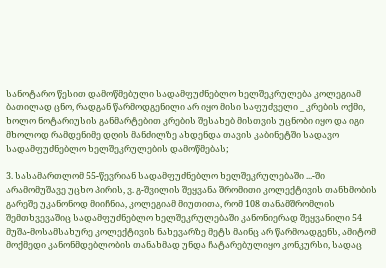სანოტარო წესით დამოწმებული სადამფუძნებლო ხელშეკრულება კოლეგიამ ბათილად ცნო, რადგან წარმოდგენილი არ იყო მისი საფუძველი _ კრების ოქმი, ხოლო ნოტარიუსის განმარტებით კრების შესახებ მისთვის უცნობი იყო და იგი მხოლოდ რამდენიმე დღის მანძილზე ახდენდა თავის კაბინეტში სადავო სადამფუძნებლო ხელშეკრულების დამოწმებას;

3. სასამართლომ 55-წევრიან სადამფუძნებლო ხელშეკრულებაში ...-ში არამომუშავე უცხო პირის, ვ. გ-შვილის შეყვანა შრომითი კოლექტივის თანხმობის გარეშე უკანონოდ მიიჩნია, კოლეგიამ მიუთითა, რომ 108 თანამშრომლის შემთხვევაშიც სადამფუძნებლო ხელშეკრულებაში კანონიერად შეყვანილი 54 მუშა-მოსამსახურე კოლექტივის ნახევარზე მეტს მაინც არ წარმოადგენს, ამიტომ მოქმედი კანონმდებლობის თანახმად უნდა ჩატარებულიყო კონკურსი, სადაც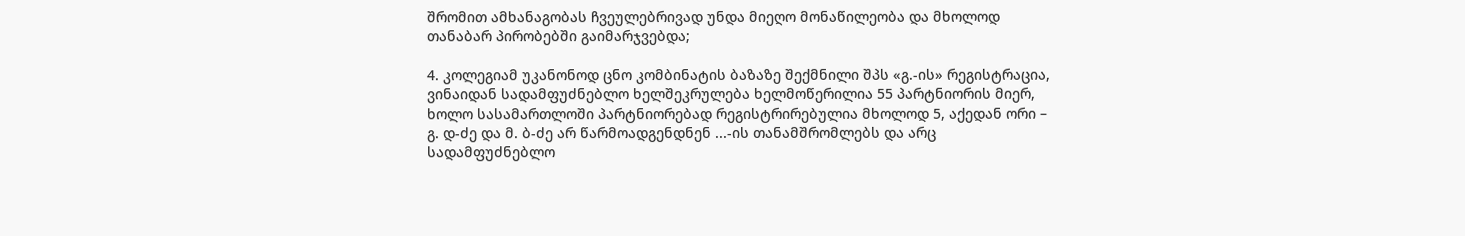შრომით ამხანაგობას ჩვეულებრივად უნდა მიეღო მონაწილეობა და მხოლოდ თანაბარ პირობებში გაიმარჯვებდა;

4. კოლეგიამ უკანონოდ ცნო კომბინატის ბაზაზე შექმნილი შპს «გ.-ის» რეგისტრაცია, ვინაიდან სადამფუძნებლო ხელშეკრულება ხელმოწერილია 55 პარტნიორის მიერ, ხოლო სასამართლოში პარტნიორებად რეგისტრირებულია მხოლოდ 5, აქედან ორი – გ. დ-ძე და მ. ბ-ძე არ წარმოადგენდნენ ...-ის თანამშრომლებს და არც სადამფუძნებლო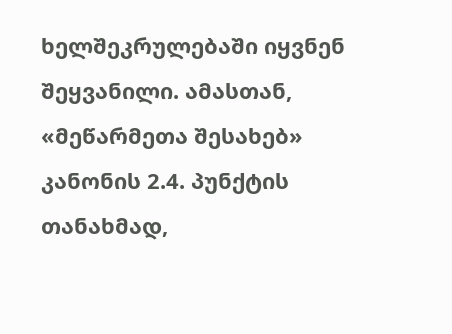ხელშეკრულებაში იყვნენ შეყვანილი. ამასთან, «მეწარმეთა შესახებ» კანონის 2.4. პუნქტის თანახმად,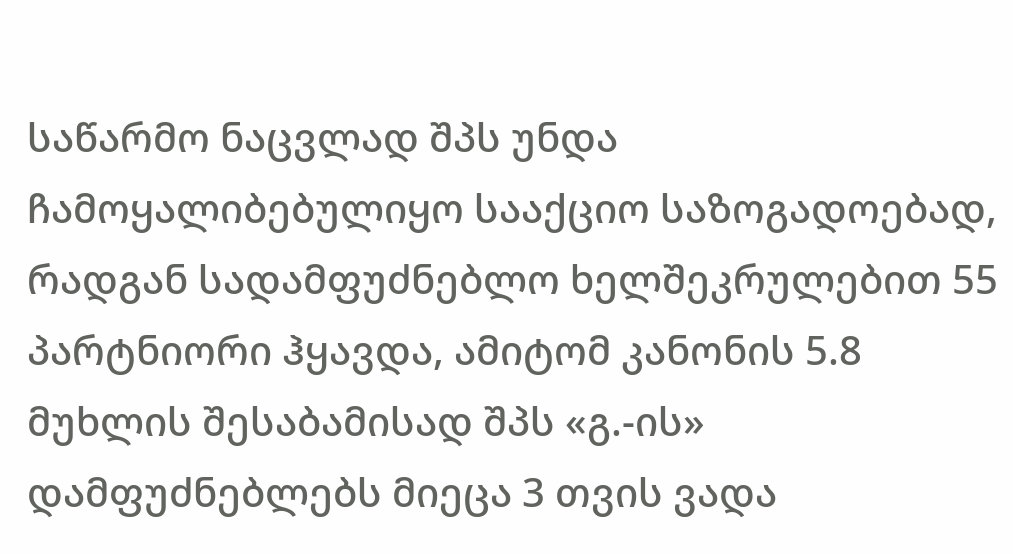საწარმო ნაცვლად შპს უნდა ჩამოყალიბებულიყო სააქციო საზოგადოებად, რადგან სადამფუძნებლო ხელშეკრულებით 55 პარტნიორი ჰყავდა, ამიტომ კანონის 5.8 მუხლის შესაბამისად შპს «გ.-ის» დამფუძნებლებს მიეცა 3 თვის ვადა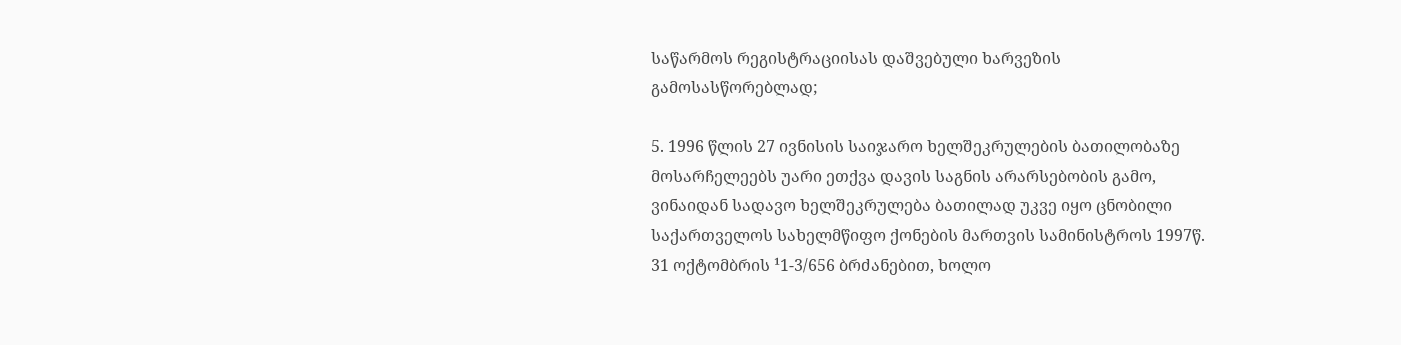საწარმოს რეგისტრაციისას დაშვებული ხარვეზის გამოსასწორებლად;

5. 1996 წლის 27 ივნისის საიჯარო ხელშეკრულების ბათილობაზე მოსარჩელეებს უარი ეთქვა დავის საგნის არარსებობის გამო, ვინაიდან სადავო ხელშეკრულება ბათილად უკვე იყო ცნობილი საქართველოს სახელმწიფო ქონების მართვის სამინისტროს 1997წ. 31 ოქტომბრის ¹1-3/656 ბრძანებით, ხოლო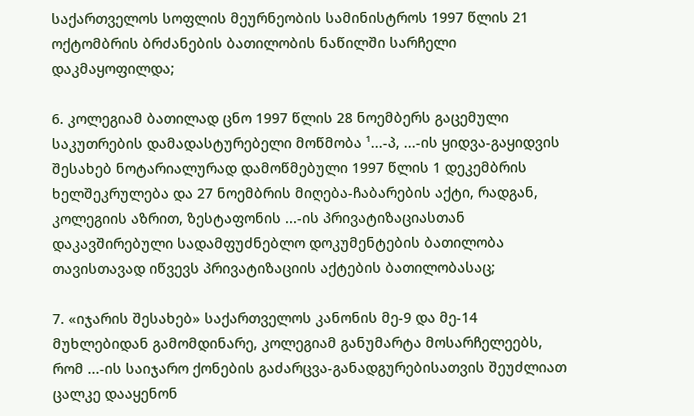საქართველოს სოფლის მეურნეობის სამინისტროს 1997 წლის 21 ოქტომბრის ბრძანების ბათილობის ნაწილში სარჩელი დაკმაყოფილდა;

6. კოლეგიამ ბათილად ცნო 1997 წლის 28 ნოემბერს გაცემული საკუთრების დამადასტურებელი მოწმობა ¹...-პ, ...-ის ყიდვა-გაყიდვის შესახებ ნოტარიალურად დამოწმებული 1997 წლის 1 დეკემბრის ხელშეკრულება და 27 ნოემბრის მიღება-ჩაბარების აქტი, რადგან, კოლეგიის აზრით, ზესტაფონის ...-ის პრივატიზაციასთან დაკავშირებული სადამფუძნებლო დოკუმენტების ბათილობა თავისთავად იწვევს პრივატიზაციის აქტების ბათილობასაც;

7. «იჯარის შესახებ» საქართველოს კანონის მე-9 და მე-14 მუხლებიდან გამომდინარე, კოლეგიამ განუმარტა მოსარჩელეებს, რომ ...-ის საიჯარო ქონების გაძარცვა-განადგურებისათვის შეუძლიათ ცალკე დააყენონ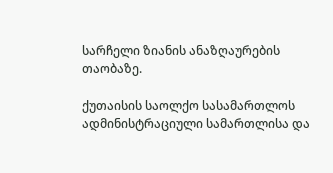სარჩელი ზიანის ანაზღაურების თაობაზე.

ქუთაისის საოლქო სასამართლოს ადმინისტრაციული სამართლისა და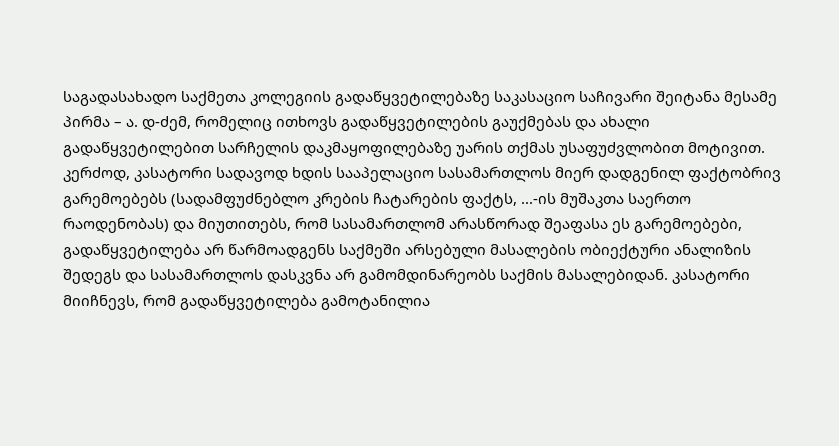საგადასახადო საქმეთა კოლეგიის გადაწყვეტილებაზე საკასაციო საჩივარი შეიტანა მესამე პირმა – ა. დ-ძემ, რომელიც ითხოვს გადაწყვეტილების გაუქმებას და ახალი გადაწყვეტილებით სარჩელის დაკმაყოფილებაზე უარის თქმას უსაფუძვლობით მოტივით. კერძოდ, კასატორი სადავოდ ხდის სააპელაციო სასამართლოს მიერ დადგენილ ფაქტობრივ გარემოებებს (სადამფუძნებლო კრების ჩატარების ფაქტს, ...-ის მუშაკთა საერთო რაოდენობას) და მიუთითებს, რომ სასამართლომ არასწორად შეაფასა ეს გარემოებები, გადაწყვეტილება არ წარმოადგენს საქმეში არსებული მასალების ობიექტური ანალიზის შედეგს და სასამართლოს დასკვნა არ გამომდინარეობს საქმის მასალებიდან. კასატორი მიიჩნევს, რომ გადაწყვეტილება გამოტანილია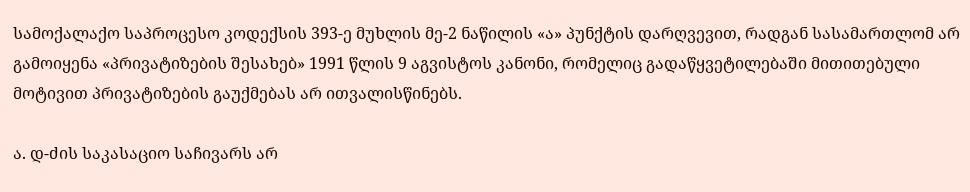სამოქალაქო საპროცესო კოდექსის 393-ე მუხლის მე-2 ნაწილის «ა» პუნქტის დარღვევით, რადგან სასამართლომ არ გამოიყენა «პრივატიზების შესახებ» 1991 წლის 9 აგვისტოს კანონი, რომელიც გადაწყვეტილებაში მითითებული მოტივით პრივატიზების გაუქმებას არ ითვალისწინებს.

ა. დ-ძის საკასაციო საჩივარს არ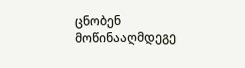ცნობენ მოწინააღმდეგე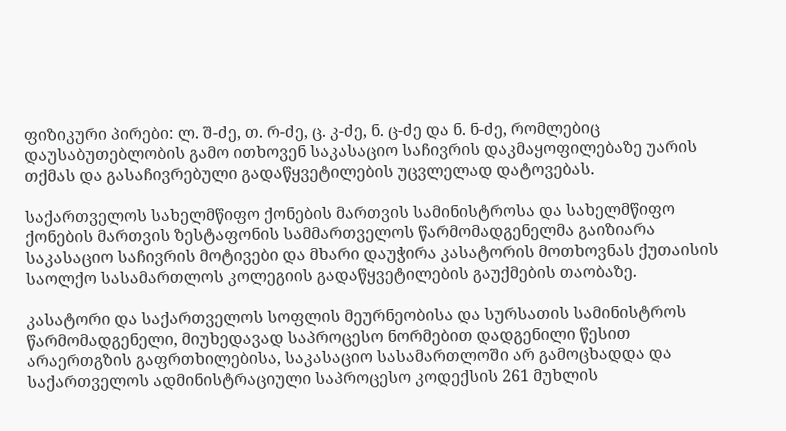ფიზიკური პირები: ლ. შ-ძე, თ. რ-ძე, ც. კ-ძე, ნ. ც-ძე და ნ. ნ-ძე, რომლებიც დაუსაბუთებლობის გამო ითხოვენ საკასაციო საჩივრის დაკმაყოფილებაზე უარის თქმას და გასაჩივრებული გადაწყვეტილების უცვლელად დატოვებას.

საქართველოს სახელმწიფო ქონების მართვის სამინისტროსა და სახელმწიფო ქონების მართვის ზესტაფონის სამმართველოს წარმომადგენელმა გაიზიარა საკასაციო საჩივრის მოტივები და მხარი დაუჭირა კასატორის მოთხოვნას ქუთაისის საოლქო სასამართლოს კოლეგიის გადაწყვეტილების გაუქმების თაობაზე.

კასატორი და საქართველოს სოფლის მეურნეობისა და სურსათის სამინისტროს წარმომადგენელი, მიუხედავად საპროცესო ნორმებით დადგენილი წესით არაერთგზის გაფრთხილებისა, საკასაციო სასამართლოში არ გამოცხადდა და საქართველოს ადმინისტრაციული საპროცესო კოდექსის 261 მუხლის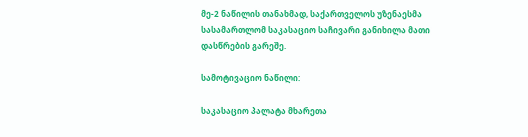მე-2 ნაწილის თანახმად, საქართველოს უზენაესმა სასამართლომ საკასაციო საჩივარი განიხილა მათი დასწრების გარეშე.

სამოტივაციო ნაწილი:

საკასაციო პალატა მხარეთა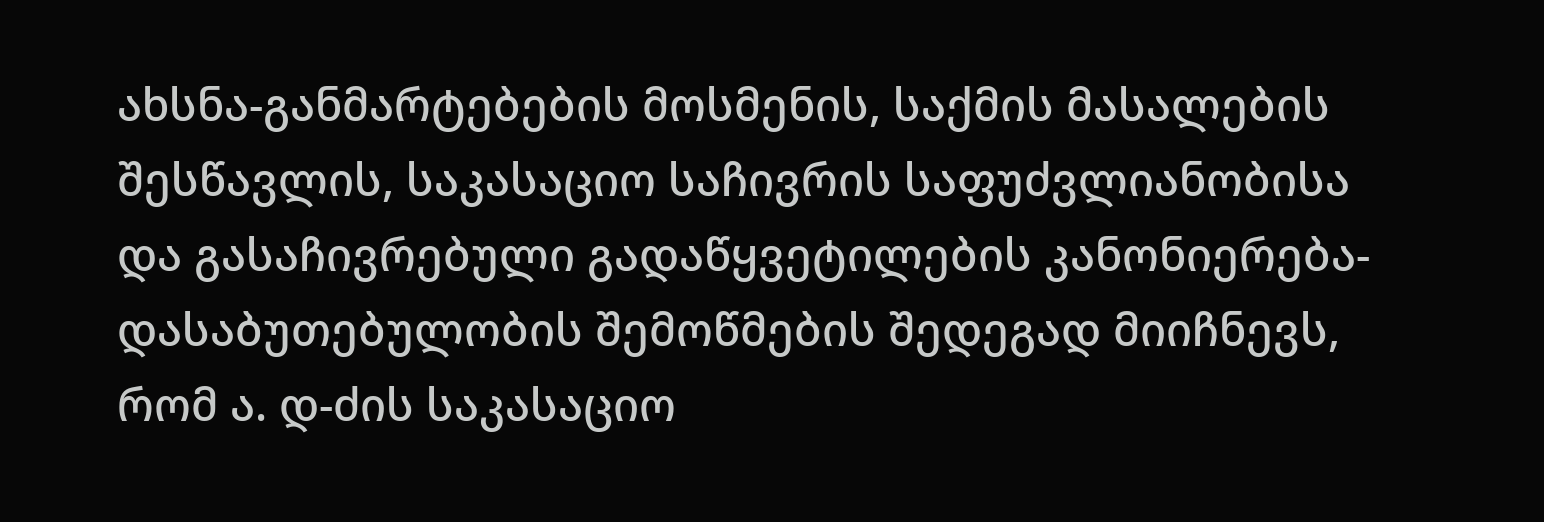ახსნა-განმარტებების მოსმენის, საქმის მასალების შესწავლის, საკასაციო საჩივრის საფუძვლიანობისა და გასაჩივრებული გადაწყვეტილების კანონიერება-დასაბუთებულობის შემოწმების შედეგად მიიჩნევს, რომ ა. დ-ძის საკასაციო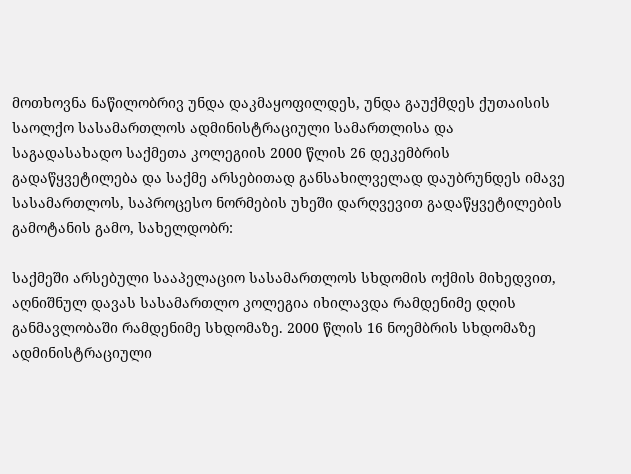მოთხოვნა ნაწილობრივ უნდა დაკმაყოფილდეს, უნდა გაუქმდეს ქუთაისის საოლქო სასამართლოს ადმინისტრაციული სამართლისა და საგადასახადო საქმეთა კოლეგიის 2000 წლის 26 დეკემბრის გადაწყვეტილება და საქმე არსებითად განსახილველად დაუბრუნდეს იმავე სასამართლოს, საპროცესო ნორმების უხეში დარღვევით გადაწყვეტილების გამოტანის გამო, სახელდობრ:

საქმეში არსებული სააპელაციო სასამართლოს სხდომის ოქმის მიხედვით, აღნიშნულ დავას სასამართლო კოლეგია იხილავდა რამდენიმე დღის განმავლობაში რამდენიმე სხდომაზე. 2000 წლის 16 ნოემბრის სხდომაზე ადმინისტრაციული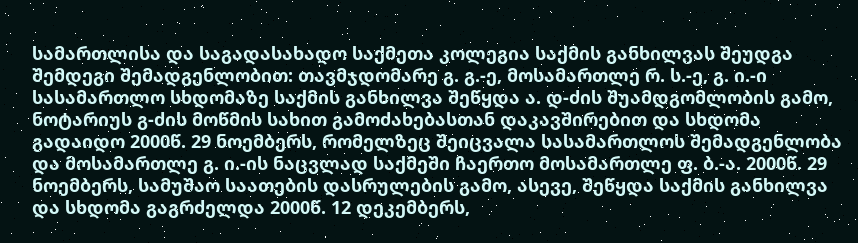სამართლისა და საგადასახადო საქმეთა კოლეგია საქმის განხილვას შეუდგა შემდეგი შემადგენლობით: თავმჯდომარე გ. გ.-ე, მოსამართლე რ. ს.-ე, გ. ი.-ი სასამართლო სხდომაზე საქმის განხილვა შეწყდა ა. დ-ძის შუამდგომლობის გამო, ნოტარიუს გ-ძის მოწმის სახით გამოძახებასთან დაკავშირებით და სხდომა გადაიდო 2000წ. 29 ნოემბერს, რომელზეც შეიცვალა სასამართლოს შემადგენლობა და მოსამართლე გ. ი.-ის ნაცვლად საქმეში ჩაერთო მოსამართლე ფ. ბ.-ა. 2000წ. 29 ნოემბერს, სამუშაო საათების დასრულების გამო, ასევე, შეწყდა საქმის განხილვა და სხდომა გაგრძელდა 2000წ. 12 დეკემბერს,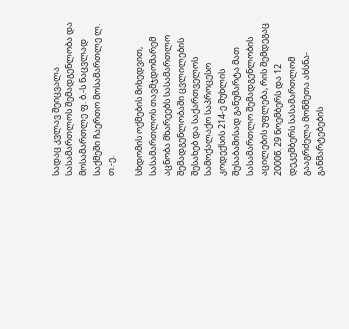სადაც კვლავ შეიცვალა სასამართლოს შემადგენლობა და მოსამართლე ფ. ბ.-ს ნაცვლად საქმეში ჩაერთო მოსამართლე ლ. თ.-ე.

სხდომის ოქმების მიხედვით, სასამართლოს თავმჯდომარემ აცნობა მხარეებს სასამართლო შემადგენლობაში ცვლილების შესახებ და საქართველოს სამოქალაქო საპროცესო კოდექსის 214-ე მუხლის შესაბამისად განუმარტა მათ სასამართლო შემადგენლობის აცილების უფლება, რის შემდეგაც 2000წ. 29 ნოემბერს და 12 დეკემბერს სასამართლომ გააგრძელა მოწმეთა ახსნა-განმარტებების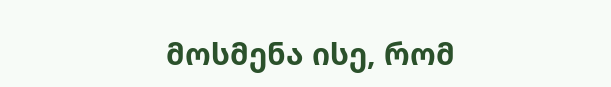მოსმენა ისე, რომ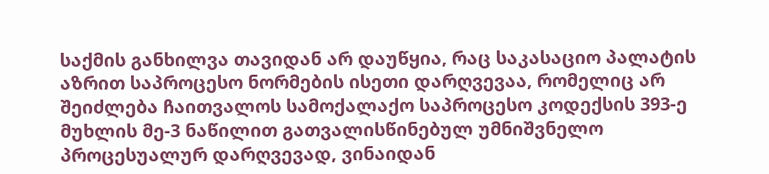საქმის განხილვა თავიდან არ დაუწყია, რაც საკასაციო პალატის აზრით საპროცესო ნორმების ისეთი დარღვევაა, რომელიც არ შეიძლება ჩაითვალოს სამოქალაქო საპროცესო კოდექსის 393-ე მუხლის მე-3 ნაწილით გათვალისწინებულ უმნიშვნელო პროცესუალურ დარღვევად, ვინაიდან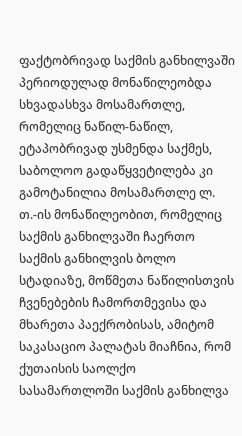ფაქტობრივად საქმის განხილვაში პერიოდულად მონაწილეობდა სხვადასხვა მოსამართლე, რომელიც ნაწილ-ნაწილ, ეტაპობრივად უსმენდა საქმეს, საბოლოო გადაწყვეტილება კი გამოტანილია მოსამართლე ლ. თ.-ის მონაწილეობით, რომელიც საქმის განხილვაში ჩაერთო საქმის განხილვის ბოლო სტადიაზე, მოწმეთა ნაწილისთვის ჩვენებების ჩამორთმევისა და მხარეთა პაექრობისას, ამიტომ საკასაციო პალატას მიაჩნია, რომ ქუთაისის საოლქო სასამართლოში საქმის განხილვა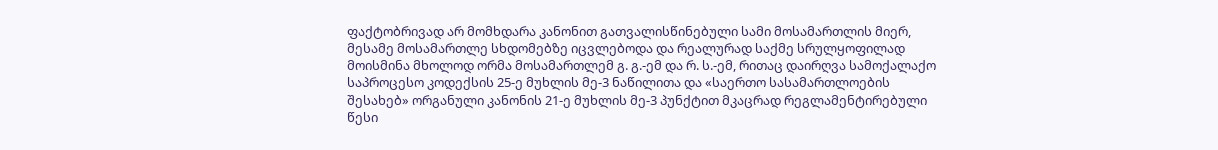ფაქტობრივად არ მომხდარა კანონით გათვალისწინებული სამი მოსამართლის მიერ, მესამე მოსამართლე სხდომებზე იცვლებოდა და რეალურად საქმე სრულყოფილად მოისმინა მხოლოდ ორმა მოსამართლემ გ. გ.-ემ და რ. ს.-ემ, რითაც დაირღვა სამოქალაქო საპროცესო კოდექსის 25-ე მუხლის მე-3 ნაწილითა და «საერთო სასამართლოების შესახებ» ორგანული კანონის 21-ე მუხლის მე-3 პუნქტით მკაცრად რეგლამენტირებული წესი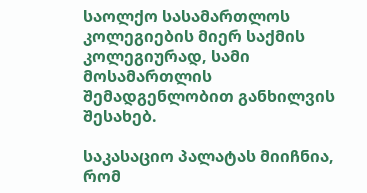საოლქო სასამართლოს კოლეგიების მიერ საქმის კოლეგიურად, სამი მოსამართლის შემადგენლობით განხილვის შესახებ.

საკასაციო პალატას მიიჩნია, რომ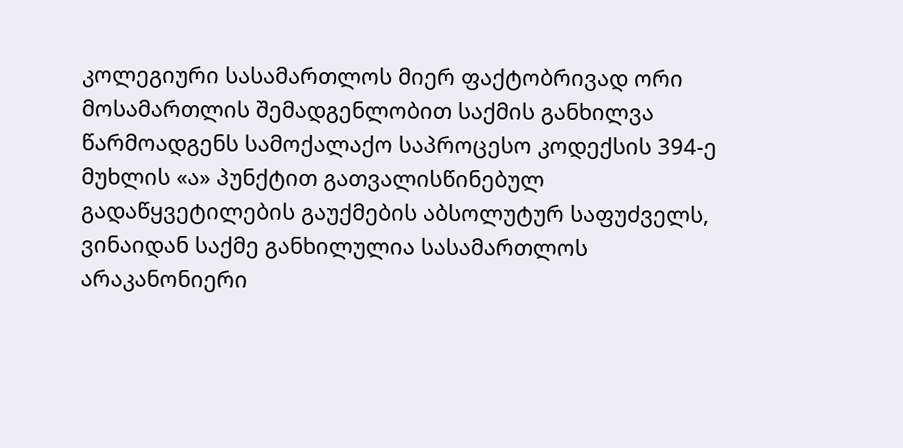კოლეგიური სასამართლოს მიერ ფაქტობრივად ორი მოსამართლის შემადგენლობით საქმის განხილვა წარმოადგენს სამოქალაქო საპროცესო კოდექსის 394-ე მუხლის «ა» პუნქტით გათვალისწინებულ გადაწყვეტილების გაუქმების აბსოლუტურ საფუძველს, ვინაიდან საქმე განხილულია სასამართლოს არაკანონიერი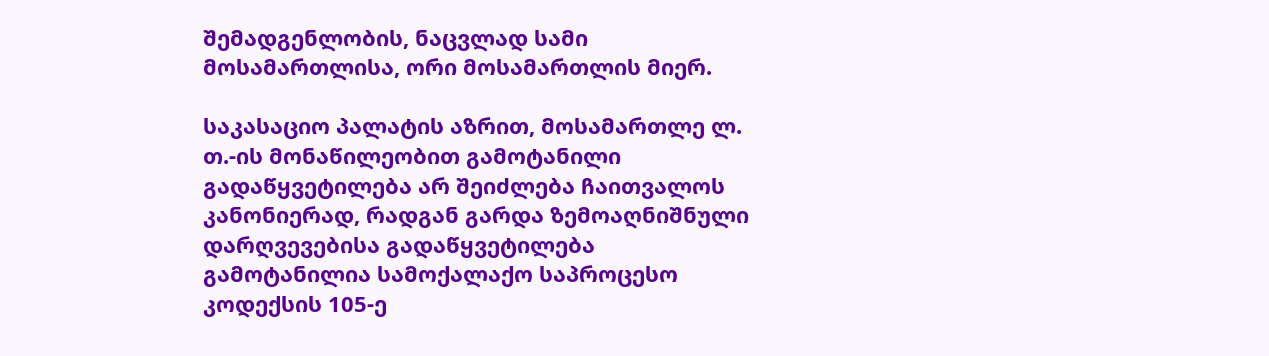შემადგენლობის, ნაცვლად სამი მოსამართლისა, ორი მოსამართლის მიერ.

საკასაციო პალატის აზრით, მოსამართლე ლ. თ.-ის მონაწილეობით გამოტანილი გადაწყვეტილება არ შეიძლება ჩაითვალოს კანონიერად, რადგან გარდა ზემოაღნიშნული დარღვევებისა გადაწყვეტილება გამოტანილია სამოქალაქო საპროცესო კოდექსის 105-ე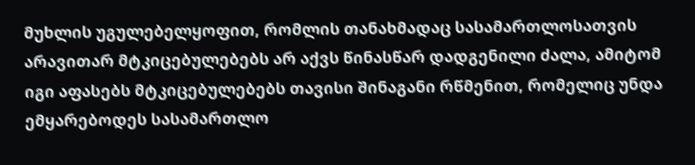მუხლის უგულებელყოფით, რომლის თანახმადაც სასამართლოსათვის არავითარ მტკიცებულებებს არ აქვს წინასწარ დადგენილი ძალა, ამიტომ იგი აფასებს მტკიცებულებებს თავისი შინაგანი რწმენით, რომელიც უნდა ემყარებოდეს სასამართლო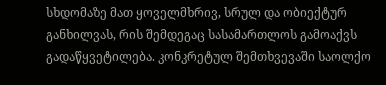სხდომაზე მათ ყოველმხრივ, სრულ და ობიექტურ განხილვას, რის შემდეგაც სასამართლოს გამოაქვს გადაწყვეტილება. კონკრეტულ შემთხვევაში საოლქო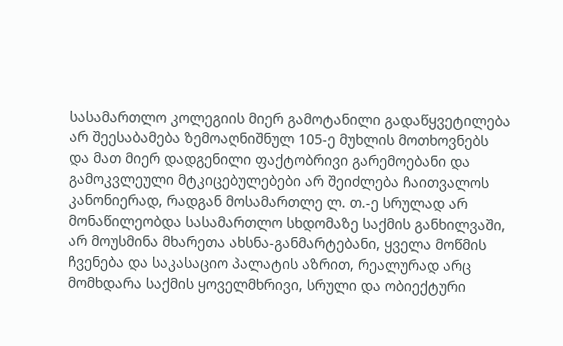სასამართლო კოლეგიის მიერ გამოტანილი გადაწყვეტილება არ შეესაბამება ზემოაღნიშნულ 105-ე მუხლის მოთხოვნებს და მათ მიერ დადგენილი ფაქტობრივი გარემოებანი და გამოკვლეული მტკიცებულებები არ შეიძლება ჩაითვალოს კანონიერად, რადგან მოსამართლე ლ. თ.-ე სრულად არ მონაწილეობდა სასამართლო სხდომაზე საქმის განხილვაში, არ მოუსმინა მხარეთა ახსნა-განმარტებანი, ყველა მოწმის ჩვენება და საკასაციო პალატის აზრით, რეალურად არც მომხდარა საქმის ყოველმხრივი, სრული და ობიექტური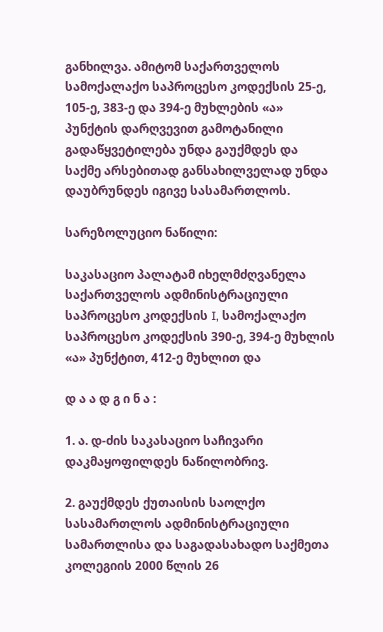განხილვა. ამიტომ საქართველოს სამოქალაქო საპროცესო კოდექსის 25-ე, 105-ე, 383-ე და 394-ე მუხლების «ა» პუნქტის დარღვევით გამოტანილი გადაწყვეტილება უნდა გაუქმდეს და საქმე არსებითად განსახილველად უნდა დაუბრუნდეს იგივე სასამართლოს.

სარეზოლუციო ნაწილი:

საკასაციო პალატამ იხელმძღვანელა საქართველოს ადმინისტრაციული საპროცესო კოდექსის I, სამოქალაქო საპროცესო კოდექსის 390-ე, 394-ე მუხლის «ა» პუნქტით, 412-ე მუხლით და

დ ა ა დ გ ი ნ ა :

1. ა. დ-ძის საკასაციო საჩივარი დაკმაყოფილდეს ნაწილობრივ.

2. გაუქმდეს ქუთაისის საოლქო სასამართლოს ადმინისტრაციული სამართლისა და საგადასახადო საქმეთა კოლეგიის 2000 წლის 26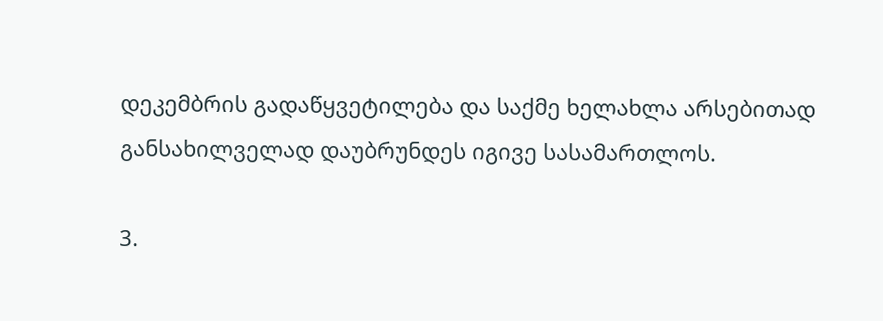დეკემბრის გადაწყვეტილება და საქმე ხელახლა არსებითად განსახილველად დაუბრუნდეს იგივე სასამართლოს.

3.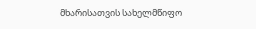მხარისათვის სახელმწიფო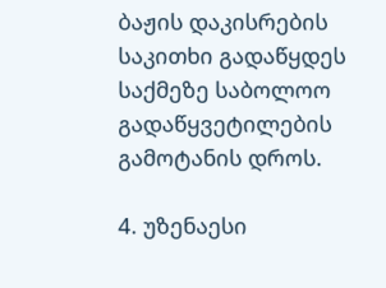ბაჟის დაკისრების საკითხი გადაწყდეს საქმეზე საბოლოო გადაწყვეტილების გამოტანის დროს.

4. უზენაესი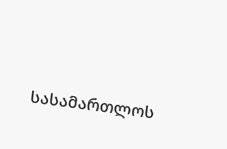სასამართლოს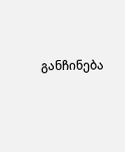განჩინება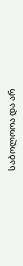საბოლოოა და არ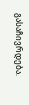გასაჩივრდება.